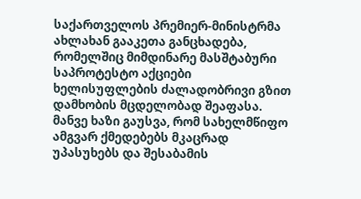საქართველოს პრემიერ-მინისტრმა ახლახან გააკეთა განცხადება, რომელშიც მიმდინარე მასშტაბური საპროტესტო აქციები ხელისუფლების ძალადობრივი გზით დამხობის მცდელობად შეაფასა. მანვე ხაზი გაუსვა, რომ სახელმწიფო ამგვარ ქმედებებს მკაცრად უპასუხებს და შესაბამის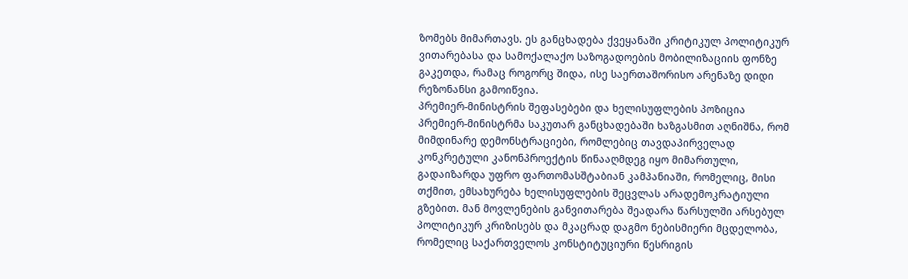ზომებს მიმართავს. ეს განცხადება ქვეყანაში კრიტიკულ პოლიტიკურ ვითარებასა და სამოქალაქო საზოგადოების მობილიზაციის ფონზე გაკეთდა, რამაც როგორც შიდა, ისე საერთაშორისო არენაზე დიდი რეზონანსი გამოიწვია.
პრემიერ-მინისტრის შეფასებები და ხელისუფლების პოზიცია
პრემიერ-მინისტრმა საკუთარ განცხადებაში ხაზგასმით აღნიშნა, რომ მიმდინარე დემონსტრაციები, რომლებიც თავდაპირველად კონკრეტული კანონპროექტის წინააღმდეგ იყო მიმართული, გადაიზარდა უფრო ფართომასშტაბიან კამპანიაში, რომელიც, მისი თქმით, ემსახურება ხელისუფლების შეცვლას არადემოკრატიული გზებით. მან მოვლენების განვითარება შეადარა წარსულში არსებულ პოლიტიკურ კრიზისებს და მკაცრად დაგმო ნებისმიერი მცდელობა, რომელიც საქართველოს კონსტიტუციური წესრიგის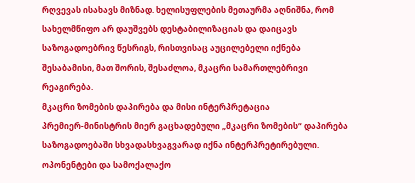რღვევას ისახავს მიზნად. ხელისუფლების მეთაურმა აღნიშნა, რომ სახელმწიფო არ დაუშვებს დესტაბილიზაციას და დაიცავს საზოგადოებრივ წესრიგს, რისთვისაც აუცილებელი იქნება შესაბამისი, მათ შორის, შესაძლოა, მკაცრი სამართლებრივი რეაგირება.
მკაცრი ზომების დაპირება და მისი ინტერპრეტაცია
პრემიერ-მინისტრის მიერ გაცხადებული „მკაცრი ზომების“ დაპირება საზოგადოებაში სხვადასხვაგვარად იქნა ინტერპრეტირებული. ოპონენტები და სამოქალაქო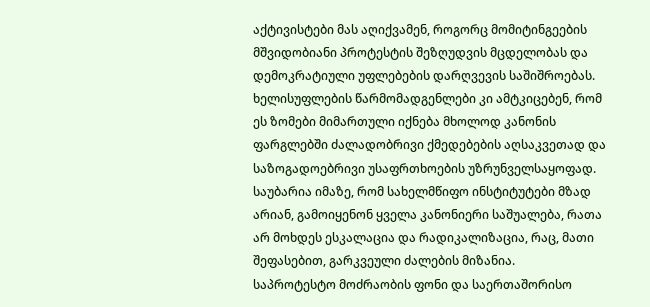აქტივისტები მას აღიქვამენ, როგორც მომიტინგეების მშვიდობიანი პროტესტის შეზღუდვის მცდელობას და დემოკრატიული უფლებების დარღვევის საშიშროებას. ხელისუფლების წარმომადგენლები კი ამტკიცებენ, რომ ეს ზომები მიმართული იქნება მხოლოდ კანონის ფარგლებში ძალადობრივი ქმედებების აღსაკვეთად და საზოგადოებრივი უსაფრთხოების უზრუნველსაყოფად. საუბარია იმაზე, რომ სახელმწიფო ინსტიტუტები მზად არიან, გამოიყენონ ყველა კანონიერი საშუალება, რათა არ მოხდეს ესკალაცია და რადიკალიზაცია, რაც, მათი შეფასებით, გარკვეული ძალების მიზანია.
საპროტესტო მოძრაობის ფონი და საერთაშორისო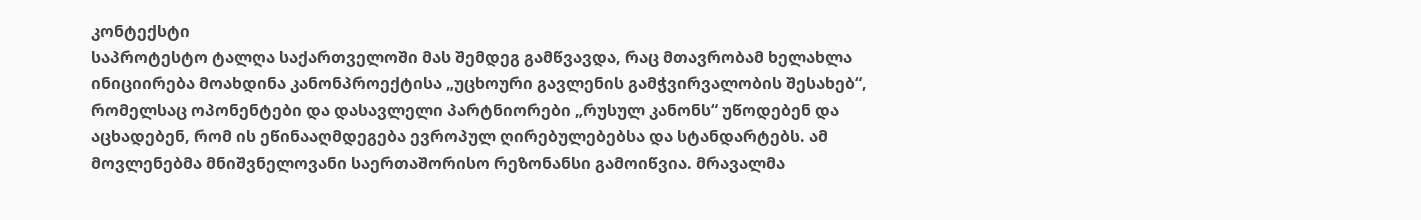კონტექსტი
საპროტესტო ტალღა საქართველოში მას შემდეგ გამწვავდა, რაც მთავრობამ ხელახლა ინიციირება მოახდინა კანონპროექტისა „უცხოური გავლენის გამჭვირვალობის შესახებ“, რომელსაც ოპონენტები და დასავლელი პარტნიორები „რუსულ კანონს“ უწოდებენ და აცხადებენ, რომ ის ეწინააღმდეგება ევროპულ ღირებულებებსა და სტანდარტებს. ამ მოვლენებმა მნიშვნელოვანი საერთაშორისო რეზონანსი გამოიწვია. მრავალმა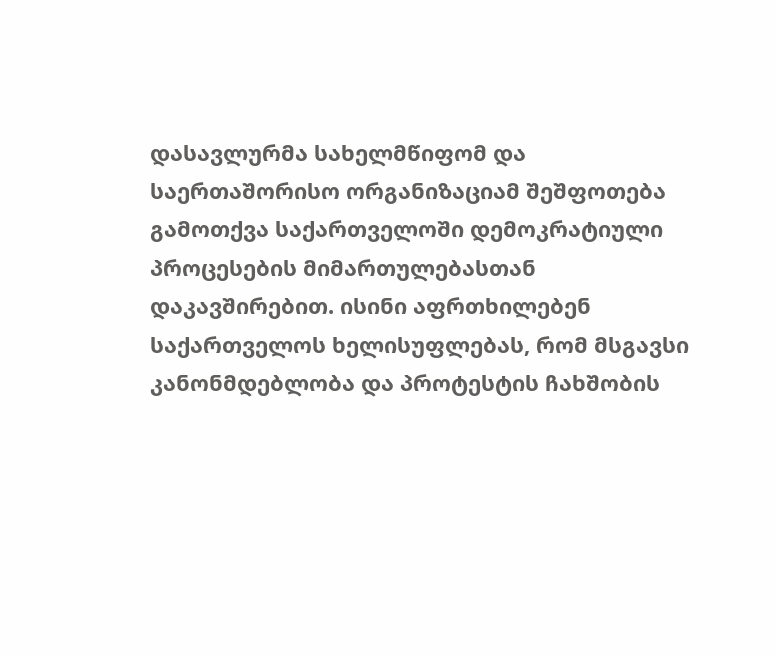დასავლურმა სახელმწიფომ და საერთაშორისო ორგანიზაციამ შეშფოთება გამოთქვა საქართველოში დემოკრატიული პროცესების მიმართულებასთან დაკავშირებით. ისინი აფრთხილებენ საქართველოს ხელისუფლებას, რომ მსგავსი კანონმდებლობა და პროტესტის ჩახშობის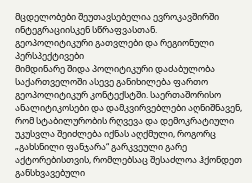მცდელობები შეუთავსებელია ევროკავშირში ინტეგრაციისკენ სწრაფვასთან.
გეოპოლიტიკური გათვლები და რეგიონული პერსპექტივები
მიმდინარე შიდა პოლიტიკური დაძაბულობა საქართველოში ასევე განიხილება ფართო გეოპოლიტიკურ კონტექსტში. საერთაშორისო ანალიტიკოსები და დამკვირვებლები აღნიშნავენ, რომ სტაბილურობის რღვევა და დემოკრატიული უკუსვლა შეიძლება იქნას აღქმული, როგორც „გახსნილი ფანჯარა“ გარკვეული გარე აქტორებისთვის, რომლებსაც შესაძლოა ჰქონდეთ განსხვავებული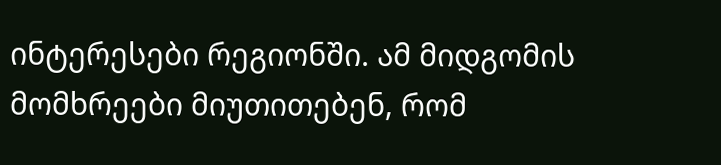ინტერესები რეგიონში. ამ მიდგომის მომხრეები მიუთითებენ, რომ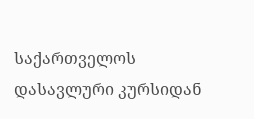საქართველოს დასავლური კურსიდან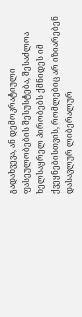გადახვევა, ან დემოკრატიული ფასეულობების შესუსტება, შესაძლოა ხელსაყრელ პირობებს ქმნიდეს იმ ქვეყნებისთვის, რომლებიც არ იზიარებენ დასავლურ ლიბერალურ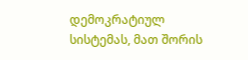დემოკრატიულ სისტემას, მათ შორის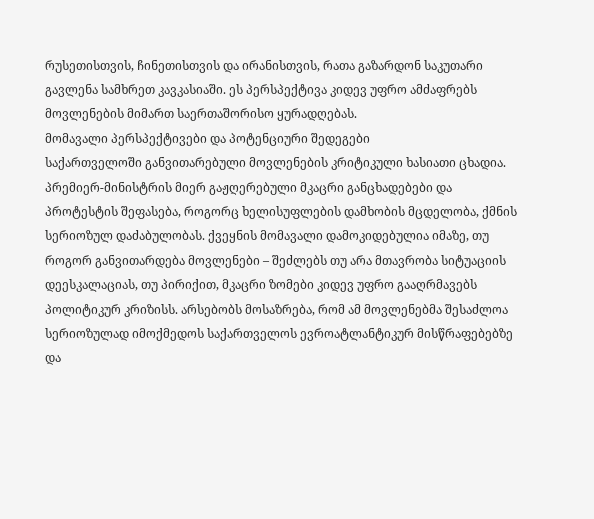რუსეთისთვის, ჩინეთისთვის და ირანისთვის, რათა გაზარდონ საკუთარი გავლენა სამხრეთ კავკასიაში. ეს პერსპექტივა კიდევ უფრო ამძაფრებს მოვლენების მიმართ საერთაშორისო ყურადღებას.
მომავალი პერსპექტივები და პოტენციური შედეგები
საქართველოში განვითარებული მოვლენების კრიტიკული ხასიათი ცხადია. პრემიერ-მინისტრის მიერ გაჟღერებული მკაცრი განცხადებები და პროტესტის შეფასება, როგორც ხელისუფლების დამხობის მცდელობა, ქმნის სერიოზულ დაძაბულობას. ქვეყნის მომავალი დამოკიდებულია იმაზე, თუ როგორ განვითარდება მოვლენები – შეძლებს თუ არა მთავრობა სიტუაციის დეესკალაციას, თუ პირიქით, მკაცრი ზომები კიდევ უფრო გააღრმავებს პოლიტიკურ კრიზისს. არსებობს მოსაზრება, რომ ამ მოვლენებმა შესაძლოა სერიოზულად იმოქმედოს საქართველოს ევროატლანტიკურ მისწრაფებებზე და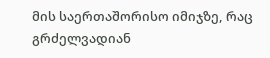მის საერთაშორისო იმიჯზე, რაც გრძელვადიან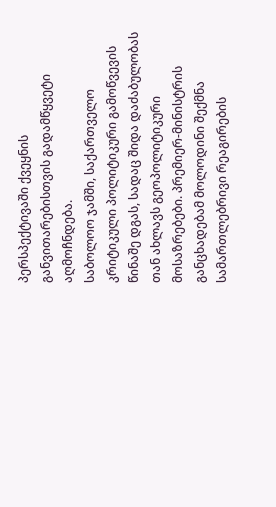პერსპექტივაში ქვეყნის განვითარებისთვის გადამწყვეტი აღმოჩნდება.
საბოლოო ჯამში, საქართველო კრიტიკული პოლიტიკური გამოწვევის წინაშე დგას, სადაც შიდა დაძაბულობას თან ახლავს გეოპოლიტიკური მოსაზრებები. პრემიერ-მინისტრის განცხადებამ მოლოდინი შექმნა სამართლებრივი რეაგირების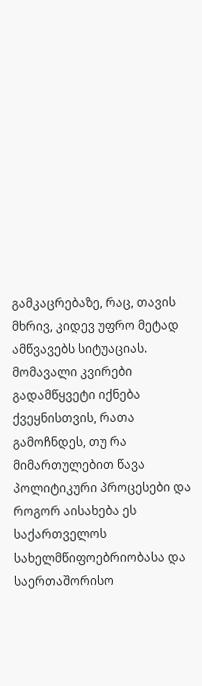გამკაცრებაზე, რაც, თავის მხრივ, კიდევ უფრო მეტად ამწვავებს სიტუაციას. მომავალი კვირები გადამწყვეტი იქნება ქვეყნისთვის, რათა გამოჩნდეს, თუ რა მიმართულებით წავა პოლიტიკური პროცესები და როგორ აისახება ეს საქართველოს სახელმწიფოებრიობასა და საერთაშორისო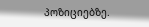პოზიციებზე.